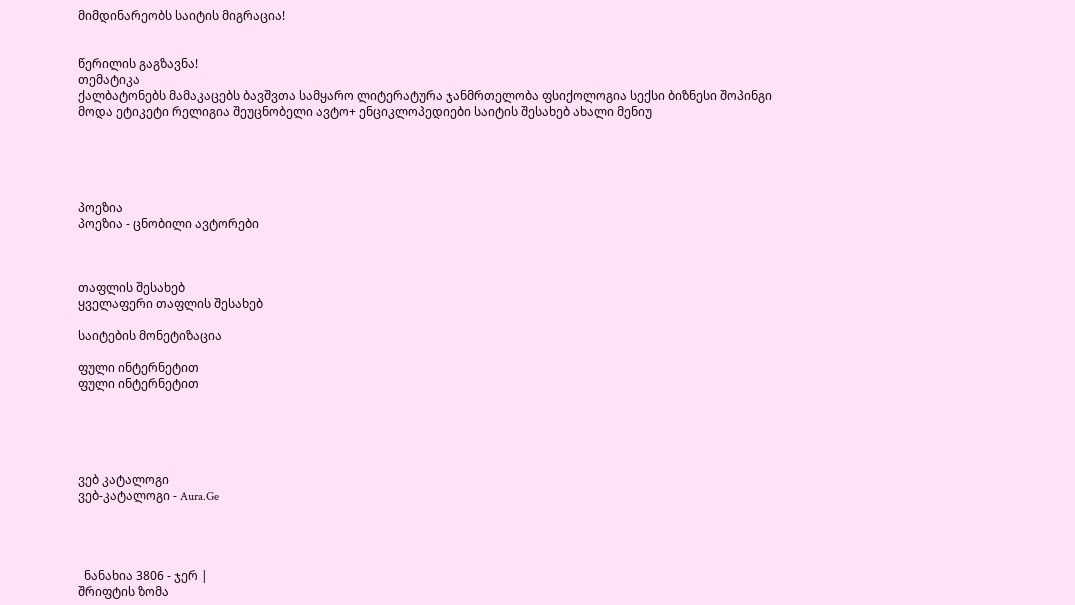მიმდინარეობს საიტის მიგრაცია!


წერილის გაგზავნა!
თემატიკა
ქალბატონებს მამაკაცებს ბავშვთა სამყარო ლიტერატურა ჯანმრთელობა ფსიქოლოგია სექსი ბიზნესი შოპინგი მოდა ეტიკეტი რელიგია შეუცნობელი ავტო+ ენციკლოპედიები საიტის შესახებ ახალი მენიუ





პოეზია
პოეზია - ცნობილი ავტორები



თაფლის შესახებ
ყველაფერი თაფლის შესახებ

საიტების მონეტიზაცია

ფული ინტერნეტით
ფული ინტერნეტით





ვებ კატალოგი
ვებ-კატალოგი - Aura.Ge




  ნანახია 3806 - ჯერ |
შრიფტის ზომა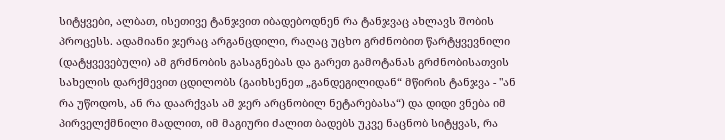სიტყვები, ალბათ, ისეთივე ტანჯვით იბადებოდნენ რა ტანჯვაც ახლავს შობის პროცესს. ადამიანი ჯერაც არგანცდილი, რაღაც უცხო გრძნობით წარტყვევნილი (დატყვევებული) ამ გრძნობის გასაგნებას და გარეთ გამოტანას გრძნობისათვის სახელის დარქმევით ცდილობს (გაიხსენეთ „განდეგილიდან“ მწირის ტანჯვა - "ან რა უწოდოს, ან რა დაარქვას ამ ჯერ არცნობილ ნეტარებასა“) და დიდი ვნება იმ პირველქმნილი მადლით, იმ მაგიური ძალით ბადებს უკვე ნაცნობ სიტყვას, რა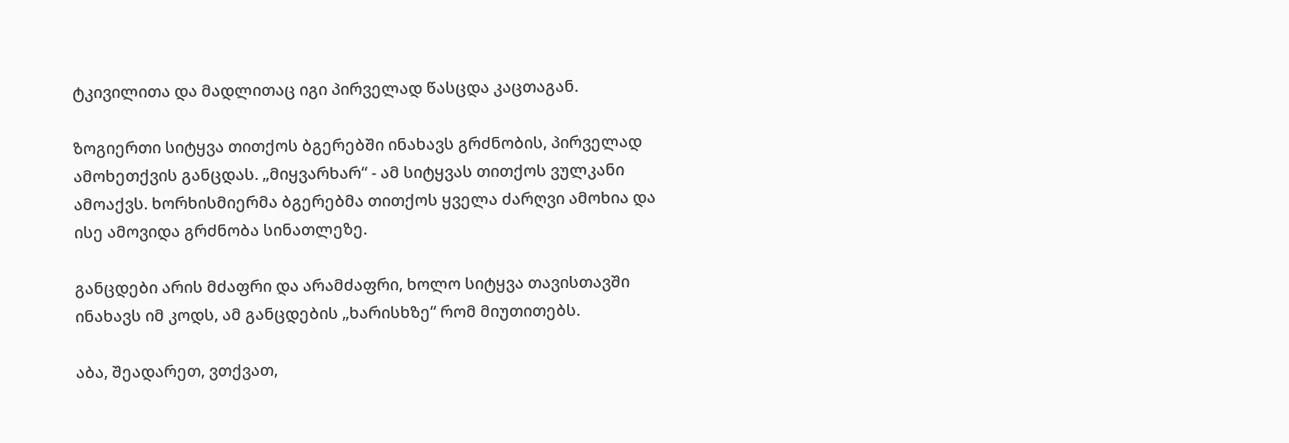ტკივილითა და მადლითაც იგი პირველად წასცდა კაცთაგან.

ზოგიერთი სიტყვა თითქოს ბგერებში ინახავს გრძნობის, პირველად ამოხეთქვის განცდას. „მიყვარხარ“ - ამ სიტყვას თითქოს ვულკანი ამოაქვს. ხორხისმიერმა ბგერებმა თითქოს ყველა ძარღვი ამოხია და ისე ამოვიდა გრძნობა სინათლეზე.

განცდები არის მძაფრი და არამძაფრი, ხოლო სიტყვა თავისთავში ინახავს იმ კოდს, ამ განცდების „ხარისხზე“ რომ მიუთითებს.

აბა, შეადარეთ, ვთქვათ,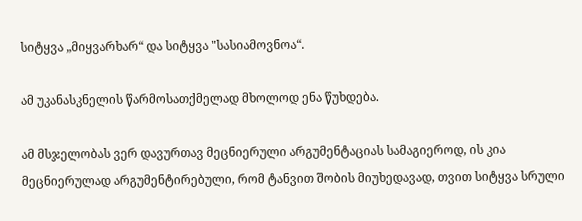სიტყვა „მიყვარხარ“ და სიტყვა "სასიამოვნოა“.

ამ უკანასკნელის წარმოსათქმელად მხოლოდ ენა წუხდება.

ამ მსჯელობას ვერ დავურთავ მეცნიერული არგუმენტაციას სამაგიეროდ, ის კია მეცნიერულად არგუმენტირებული, რომ ტანვით შობის მიუხედავად, თვით სიტყვა სრული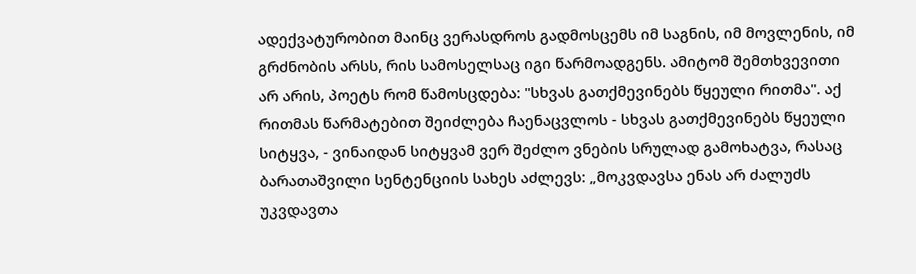ადექვატურობით მაინც ვერასდროს გადმოსცემს იმ საგნის, იმ მოვლენის, იმ გრძნობის არსს, რის სამოსელსაც იგი წარმოადგენს. ამიტომ შემთხვევითი არ არის, პოეტს რომ წამოსცდება: "სხვას გათქმევინებს წყეული რითმა". აქ რითმას წარმატებით შეიძლება ჩაენაცვლოს - სხვას გათქმევინებს წყეული სიტყვა, - ვინაიდან სიტყვამ ვერ შეძლო ვნების სრულად გამოხატვა, რასაც ბარათაშვილი სენტენციის სახეს აძლევს: „მოკვდავსა ენას არ ძალუძს უკვდავთა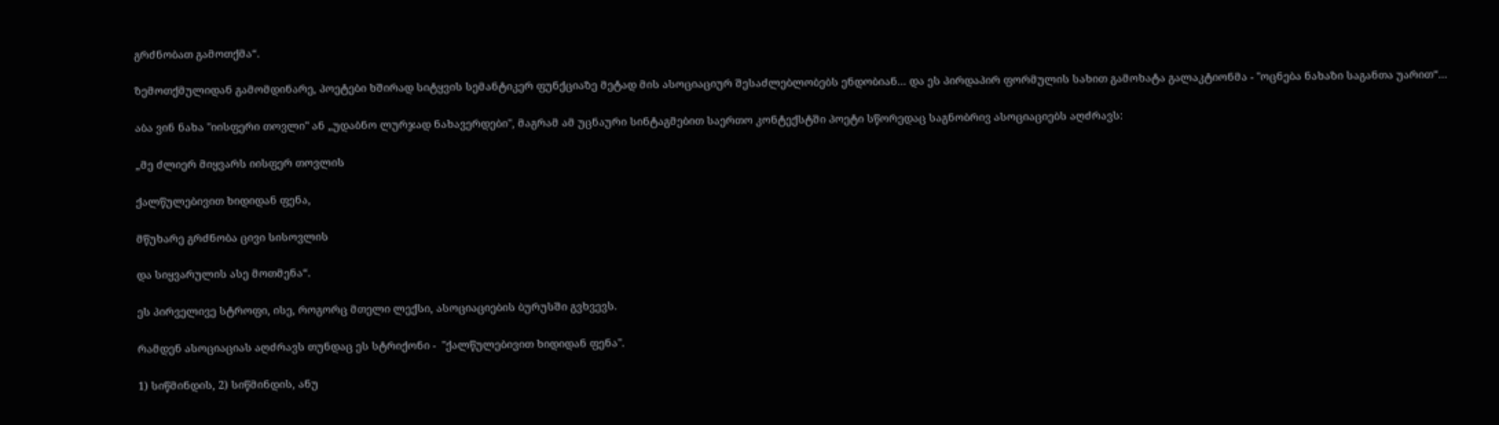გრძნობათ გამოთქმა“.

ზემოთქმულიდან გამომდინარე, პოეტები ხშირად სიტყვის სემანტიკერ ფუნქციაზე მეტად მის ასოციაციურ შესაძლებლობებს ენდობიან... და ეს პირდაპირ ფორმულის სახით გამოხატა გალაკტიონმა - "ოცნება ნახაზი საგანთა უარით“...

აბა ვინ ნახა "იისფერი თოვლი" ან „უდაბნო ლურჯად ნახავერდები", მაგრამ ამ უცნაური სინტაგმებით საერთო კონტექსტში პოეტი სწორედაც საგნობრივ ასოციაციებს აღძრავს:

„მე ძლიერ მიყვარს იისფერ თოვლის

ქალწულებივით ხიდიდან ფენა,

მწუხარე გრძნობა ცივი სისოვლის

და სიყვარულის ასე მოთმენა“.

ეს პირველივე სტროფი, ისე, როგორც მთელი ლექსი, ასოციაციების ბურუსში გვხვევს.

რამდენ ასოციაციას აღძრავს თუნდაც ეს სტრიქონი -  "ქალწულებივით ხიდიდან ფენა".

1) სიწმინდის, 2) სიწმინდის, ანუ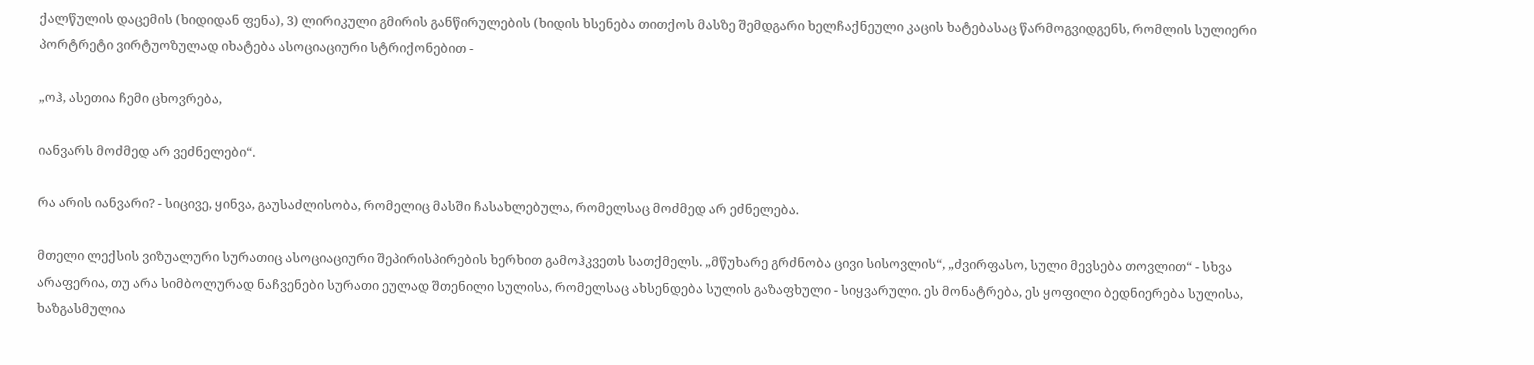ქალწულის დაცემის (ხიდიდან ფენა), 3) ლირიკული გმირის განწირულების (ხიდის ხსენება თითქოს მასზე შემდგარი ხელჩაქნეული კაცის ხატებასაც წარმოგვიდგენს, რომლის სულიერი პორტრეტი ვირტუოზულად იხატება ასოციაციური სტრიქონებით -

„ოჰ, ასეთია ჩემი ცხოვრება,

იანვარს მოძმედ არ ვეძნელები“.

რა არის იანვარი? - სიცივე, ყინვა, გაუსაძლისობა, რომელიც მასში ჩასახლებულა, რომელსაც მოძმედ არ ეძნელება.

მთელი ლექსის ვიზუალური სურათიც ასოციაციური შეპირისპირების ხერხით გამოჰკვეთს სათქმელს. „მწუხარე გრძნობა ცივი სისოვლის“, „ძვირფასო, სული მევსება თოვლით“ - სხვა არაფერია, თუ არა სიმბოლურად ნაჩვენები სურათი ეულად შთენილი სულისა, რომელსაც ახსენდება სულის გაზაფხული - სიყვარული. ეს მონატრება, ეს ყოფილი ბედნიერება სულისა, ხაზგასმულია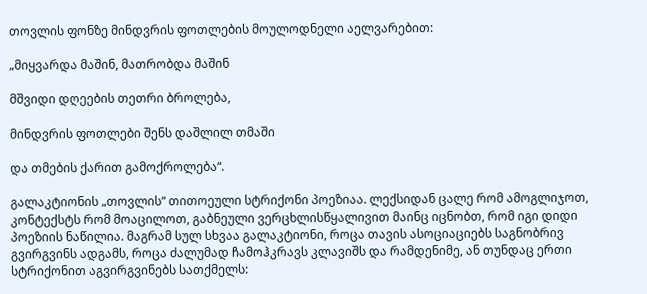თოვლის ფონზე მინდვრის ფოთლების მოულოდნელი აელვარებით:

„მიყვარდა მაშინ, მათრობდა მაშინ

მშვიდი დღეების თეთრი ბროლება,

მინდვრის ფოთლები შენს დაშლილ თმაში

და თმების ქარით გამოქროლება“.

გალაკტიონის „თოვლის“ თითოეული სტრიქონი პოეზიაა. ლექსიდან ცალე რომ ამოგლიჯოთ, კონტექსტს რომ მოაცილოთ, გაბნეული ვერცხლისწყალივით მაინც იცნობთ, რომ იგი დიდი პოეზიის ნაწილია. მაგრამ სულ სხვაა გალაკტიონი, როცა თავის ასოციაციებს საგნობრივ გვირგვინს ადგამს, როცა ძალუმად ჩამოჰკრავს კლავიშს და რამდენიმე, ან თუნდაც ერთი სტრიქონით აგვირგვინებს სათქმელს: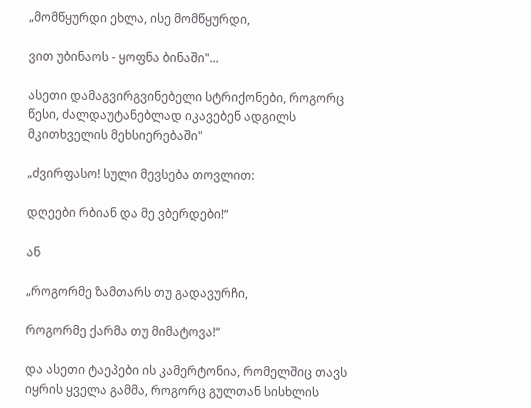„მომწყურდი ეხლა, ისე მომწყურდი,

ვით უბინაოს - ყოფნა ბინაში"...

ასეთი დამაგვირგვინებელი სტრიქონები, როგორც წესი, ძალდაუტანებლად იკავებენ ადგილს მკითხველის მეხსიერებაში"

„ძვირფასო! სული მევსება თოვლით:

დღეები რბიან და მე ვბერდები!“

ან

„როგორმე ზამთარს თუ გადავურჩი,

როგორმე ქარმა თუ მიმატოვა!“

და ასეთი ტაეპები ის კამერტონია, რომელშიც თავს იყრის ყველა გამმა, როგორც გულთან სისხლის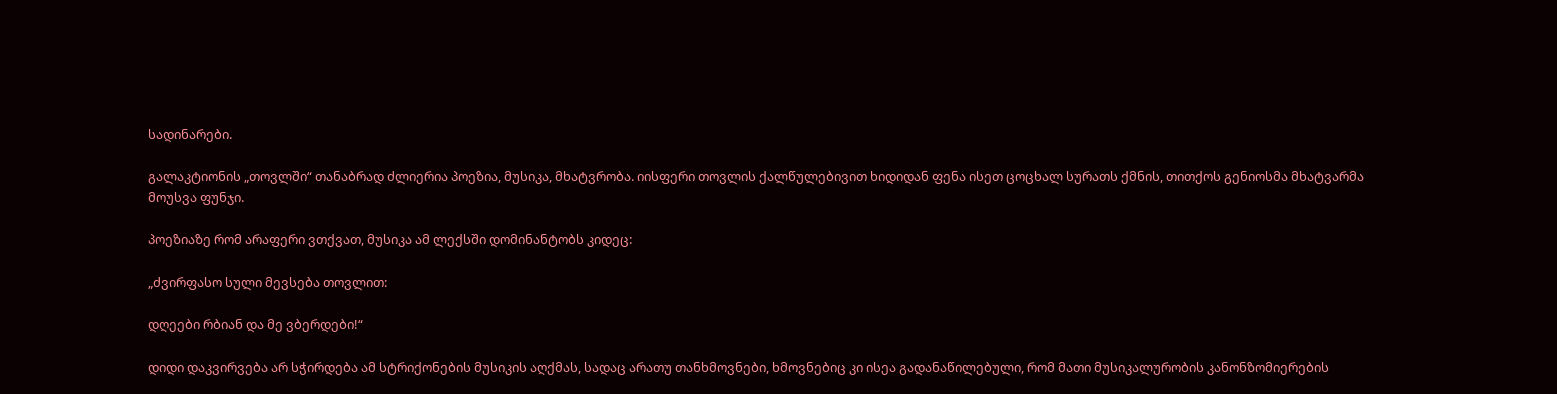სადინარები.

გალაკტიონის „თოვლში“ თანაბრად ძლიერია პოეზია, მუსიკა, მხატვრობა. იისფერი თოვლის ქალწულებივით ხიდიდან ფენა ისეთ ცოცხალ სურათს ქმნის, თითქოს გენიოსმა მხატვარმა მოუსვა ფუნჯი.

პოეზიაზე რომ არაფერი ვთქვათ, მუსიკა ამ ლექსში დომინანტობს კიდეც:

„ძვირფასო სული მევსება თოვლით:

დღეები რბიან და მე ვბერდები!“

დიდი დაკვირვება არ სჭირდება ამ სტრიქონების მუსიკის აღქმას, სადაც არათუ თანხმოვნები, ხმოვნებიც კი ისეა გადანაწილებული, რომ მათი მუსიკალურობის კანონზომიერების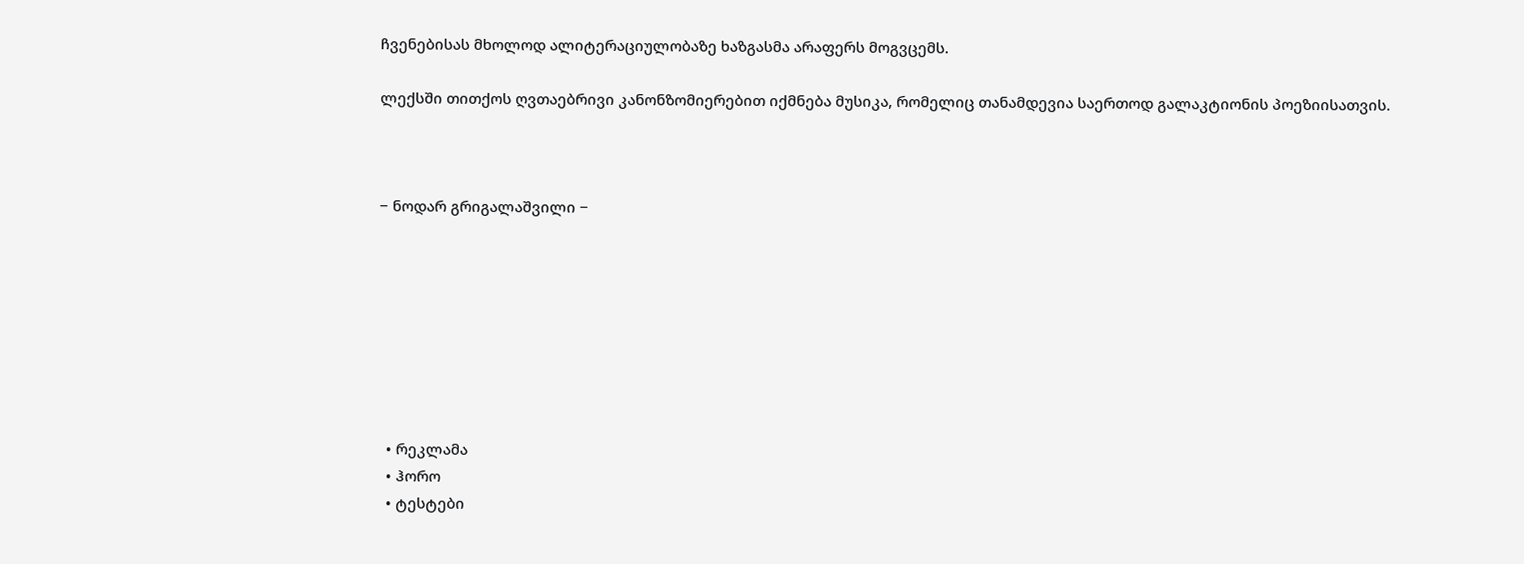ჩვენებისას მხოლოდ ალიტერაციულობაზე ხაზგასმა არაფერს მოგვცემს.

ლექსში თითქოს ღვთაებრივი კანონზომიერებით იქმნება მუსიკა, რომელიც თანამდევია საერთოდ გალაკტიონის პოეზიისათვის.



− ნოდარ გრიგალაშვილი −








  • რეკლამა
  • ჰორო
  • ტესტები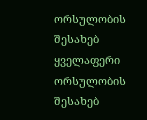ორსულობის შესახებ
ყველაფერი ორსულობის შესახებ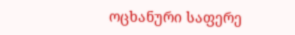ოცხანური საფერე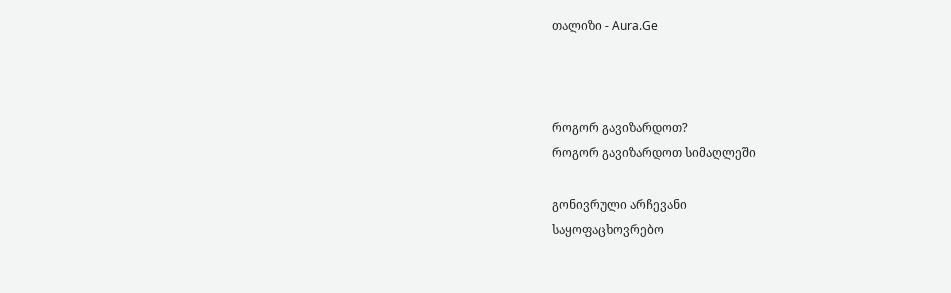თალიზი - Aura.Ge



როგორ გავიზარდოთ?
როგორ გავიზარდოთ სიმაღლეში

გონივრული არჩევანი
საყოფაცხოვრებო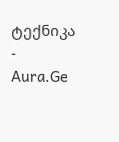ტექნიკა - Aura.Ge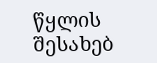წყლის შესახებ